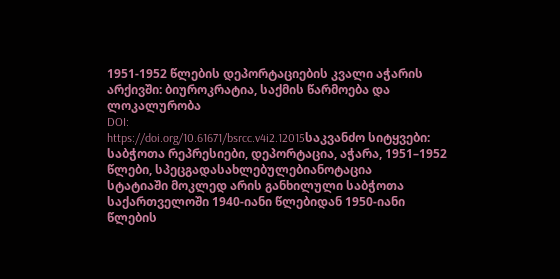1951-1952 წლების დეპორტაციების კვალი აჭარის არქივში: ბიუროკრატია, საქმის წარმოება და ლოკალურობა
DOI:
https://doi.org/10.61671/bsrcc.v4i2.12015საკვანძო სიტყვები:
საბჭოთა რეპრესიები, დეპორტაცია, აჭარა, 1951–1952 წლები, სპეცგადასახლებულებიანოტაცია
სტატიაში მოკლედ არის განხილული საბჭოთა საქართველოში 1940-იანი წლებიდან 1950-იანი წლების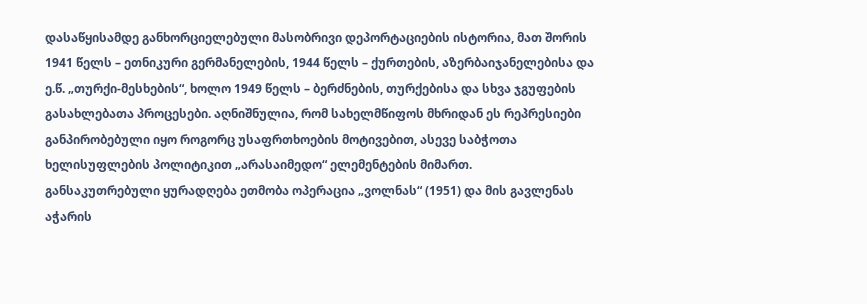დასაწყისამდე განხორციელებული მასობრივი დეპორტაციების ისტორია, მათ შორის 1941 წელს – ეთნიკური გერმანელების, 1944 წელს – ქურთების, აზერბაიჯანელებისა და ე.წ. „თურქი-მესხების“, ხოლო 1949 წელს – ბერძნების, თურქებისა და სხვა ჯგუფების გასახლებათა პროცესები. აღნიშნულია, რომ სახელმწიფოს მხრიდან ეს რეპრესიები განპირობებული იყო როგორც უსაფრთხოების მოტივებით, ასევე საბჭოთა ხელისუფლების პოლიტიკით „არასაიმედო“ ელემენტების მიმართ.
განსაკუთრებული ყურადღება ეთმობა ოპერაცია „ვოლნას“ (1951) და მის გავლენას აჭარის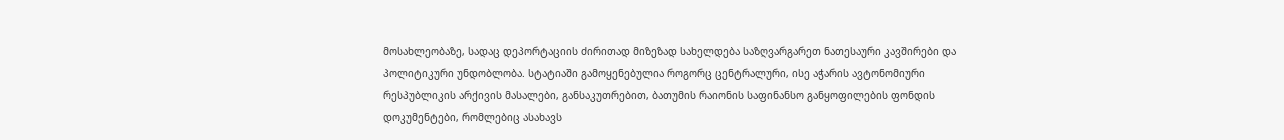მოსახლეობაზე, სადაც დეპორტაციის ძირითად მიზეზად სახელდება საზღვარგარეთ ნათესაური კავშირები და პოლიტიკური უნდობლობა. სტატიაში გამოყენებულია როგორც ცენტრალური, ისე აჭარის ავტონომიური რესპუბლიკის არქივის მასალები, განსაკუთრებით, ბათუმის რაიონის საფინანსო განყოფილების ფონდის დოკუმენტები, რომლებიც ასახავს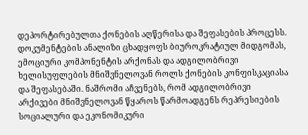დეპორტირებულთა ქონების აღწერისა და შეფასების პროცესს.
დოკუმენტების ანალიზი ცხადყოფს ბიუროკრატიულ მიდგომას, ემოციური კომპონენტის არქონას და ადგილობრივი ხელისუფლების მნიშვნელოვან როლს ქონების კონფისკაციასა და შეფასებაში. ნაშრომი აჩვენებს, რომ ადგილობრივი არქივები მნიშვნელოვან წყაროს წარმოადგენს რეპრესიების სოციალური და ეკონომიკური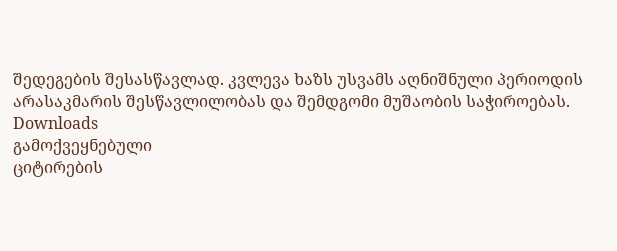შედეგების შესასწავლად. კვლევა ხაზს უსვამს აღნიშნული პერიოდის არასაკმარის შესწავლილობას და შემდგომი მუშაობის საჭიროებას.
Downloads
გამოქვეყნებული
ციტირების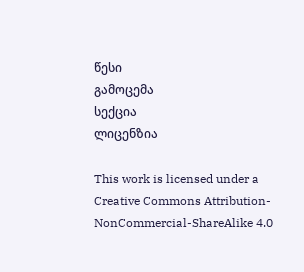წესი
გამოცემა
სექცია
ლიცენზია

This work is licensed under a Creative Commons Attribution-NonCommercial-ShareAlike 4.0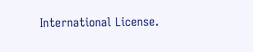International License.